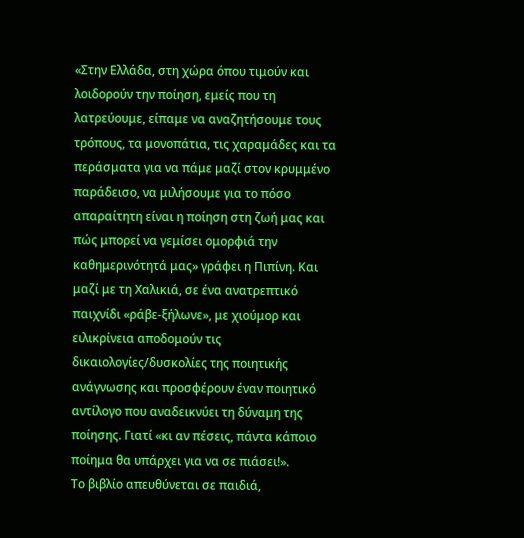«Στην Ελλάδα, στη χώρα όπου τιμούν και λοιδορούν την ποίηση, εμείς που τη λατρεύουμε, είπαμε να αναζητήσουμε τους τρόπους, τα μονοπάτια, τις χαραμάδες και τα περάσματα για να πάμε μαζί στον κρυμμένο παράδεισο, να μιλήσουμε για το πόσο απαραίτητη είναι η ποίηση στη ζωή μας και πώς μπορεί να γεμίσει ομορφιά την καθημερινότητά μας» γράφει η Πιπίνη. Και μαζί με τη Χαλικιά, σε ένα ανατρεπτικό παιχνίδι «ράβε-ξήλωνε», με χιούμορ και ειλικρίνεια αποδομούν τις δικαιολογίες/δυσκολίες της ποιητικής ανάγνωσης και προσφέρουν έναν ποιητικό αντίλογο που αναδεικνύει τη δύναμη της ποίησης. Γιατί «κι αν πέσεις, πάντα κάποιο ποίημα θα υπάρχει για να σε πιάσει!».
Το βιβλίο απευθύνεται σε παιδιά,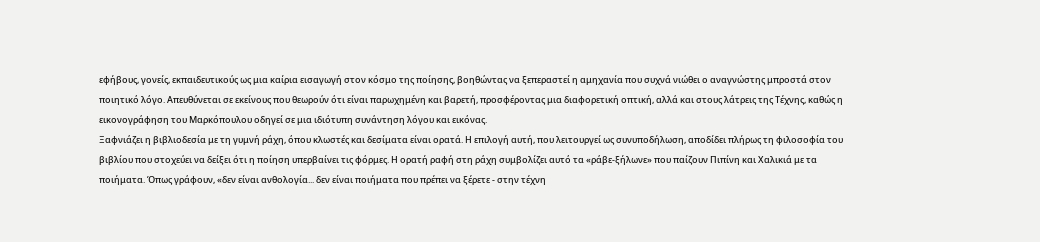εφήβους, γονείς, εκπαιδευτικούς ως μια καίρια εισαγωγή στον κόσμο της ποίησης, βοηθώντας να ξεπεραστεί η αμηχανία που συχνά νιώθει ο αναγνώστης μπροστά στον ποιητικό λόγο. Απευθύνεται σε εκείνους που θεωρούν ότι είναι παρωχημένη και βαρετή, προσφέροντας μια διαφορετική οπτική, αλλά και στους λάτρεις της Τέχνης, καθώς η εικονογράφηση του Μαρκόπουλου οδηγεί σε μια ιδιότυπη συνάντηση λόγου και εικόνας.
Ξαφνιάζει η βιβλιοδεσία με τη γυμνή ράχη, όπου κλωστές και δεσίματα είναι ορατά. Η επιλογή αυτή, που λειτουργεί ως συνυποδήλωση, αποδίδει πλήρως τη φιλοσοφία του βιβλίου που στοχεύει να δείξει ότι η ποίηση υπερβαίνει τις φόρμες. Η ορατή ραφή στη ράχη συμβολίζει αυτό τα «ράβε-ξήλωνε» που παίζουν Πιπίνη και Χαλικιά με τα ποιήματα. Όπως γράφουν, «δεν είναι ανθολογία... δεν είναι ποιήματα που πρέπει να ξέρετε - στην τέχνη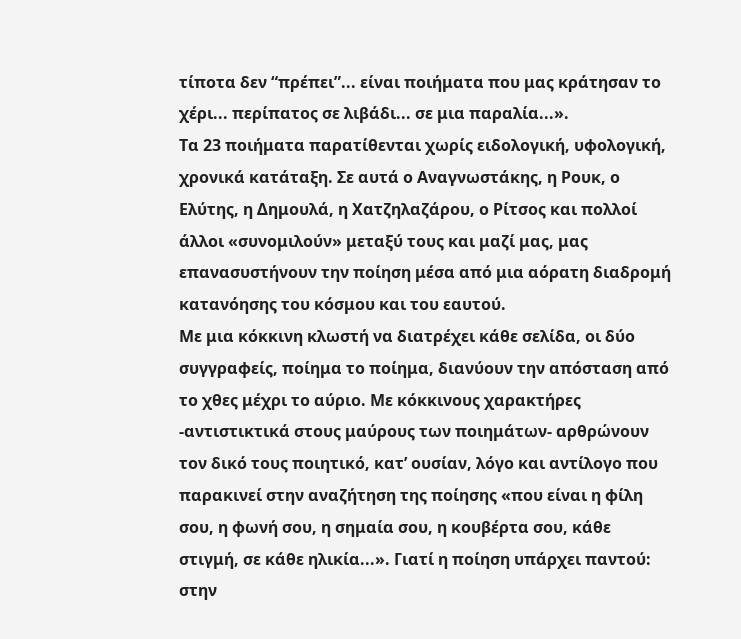τίποτα δεν “πρέπει”... είναι ποιήματα που μας κράτησαν το χέρι... περίπατος σε λιβάδι... σε μια παραλία...».
Τα 23 ποιήματα παρατίθενται χωρίς ειδολογική, υφολογική, χρονικά κατάταξη. Σε αυτά ο Αναγνωστάκης, η Ρουκ, ο Ελύτης, η Δημουλά, η Χατζηλαζάρου, ο Ρίτσος και πολλοί άλλοι «συνομιλούν» μεταξύ τους και μαζί μας, μας επανασυστήνουν την ποίηση μέσα από μια αόρατη διαδρομή κατανόησης του κόσμου και του εαυτού.
Με μια κόκκινη κλωστή να διατρέχει κάθε σελίδα, οι δύο συγγραφείς, ποίημα το ποίημα, διανύουν την απόσταση από το χθες μέχρι το αύριο. Με κόκκινους χαρακτήρες -αντιστικτικά στους μαύρους των ποιημάτων- αρθρώνουν τον δικό τους ποιητικό, κατ’ ουσίαν, λόγο και αντίλογο που παρακινεί στην αναζήτηση της ποίησης «που είναι η φίλη σου, η φωνή σου, η σημαία σου, η κουβέρτα σου, κάθε στιγμή, σε κάθε ηλικία...». Γιατί η ποίηση υπάρχει παντού: στην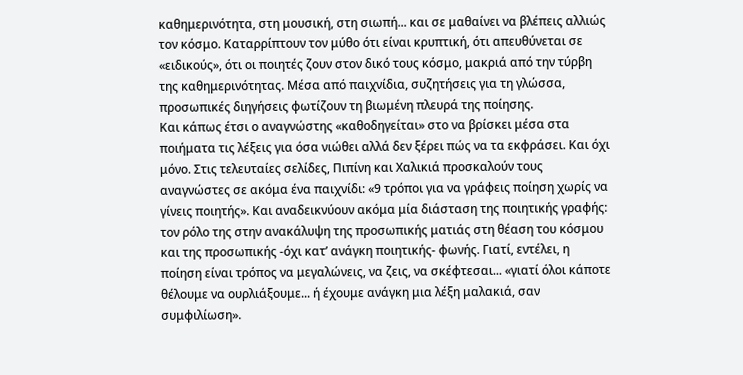καθημερινότητα, στη μουσική, στη σιωπή... και σε μαθαίνει να βλέπεις αλλιώς τον κόσμο. Καταρρίπτουν τον μύθο ότι είναι κρυπτική, ότι απευθύνεται σε «ειδικούς», ότι οι ποιητές ζουν στον δικό τους κόσμο, μακριά από την τύρβη της καθημερινότητας. Μέσα από παιχνίδια, συζητήσεις για τη γλώσσα, προσωπικές διηγήσεις φωτίζουν τη βιωμένη πλευρά της ποίησης.
Και κάπως έτσι ο αναγνώστης «καθοδηγείται» στο να βρίσκει μέσα στα ποιήματα τις λέξεις για όσα νιώθει αλλά δεν ξέρει πώς να τα εκφράσει. Και όχι μόνο. Στις τελευταίες σελίδες, Πιπίνη και Χαλικιά προσκαλούν τους αναγνώστες σε ακόμα ένα παιχνίδι: «9 τρόποι για να γράφεις ποίηση χωρίς να γίνεις ποιητής». Και αναδεικνύουν ακόμα μία διάσταση της ποιητικής γραφής: τον ρόλο της στην ανακάλυψη της προσωπικής ματιάς στη θέαση του κόσμου και της προσωπικής -όχι κατ’ ανάγκη ποιητικής- φωνής. Γιατί, εντέλει, η ποίηση είναι τρόπος να μεγαλώνεις, να ζεις, να σκέφτεσαι... «γιατί όλοι κάποτε θέλουμε να ουρλιάξουμε... ή έχουμε ανάγκη μια λέξη μαλακιά, σαν συμφιλίωση».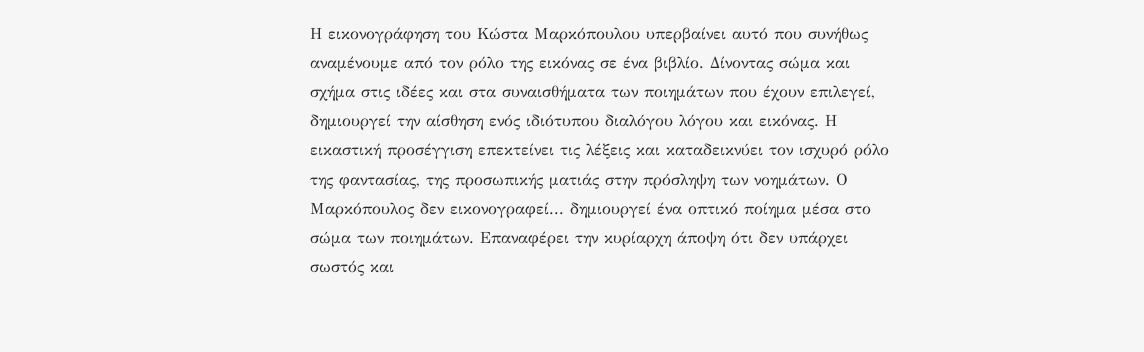Η εικονογράφηση του Κώστα Μαρκόπουλου υπερβαίνει αυτό που συνήθως αναμένουμε από τον ρόλο της εικόνας σε ένα βιβλίο. Δίνοντας σώμα και σχήμα στις ιδέες και στα συναισθήματα των ποιημάτων που έχουν επιλεγεί, δημιουργεί την αίσθηση ενός ιδιότυπου διαλόγου λόγου και εικόνας. Η εικαστική προσέγγιση επεκτείνει τις λέξεις και καταδεικνύει τον ισχυρό ρόλο της φαντασίας, της προσωπικής ματιάς στην πρόσληψη των νοημάτων. Ο Μαρκόπουλος δεν εικονογραφεί... δημιουργεί ένα οπτικό ποίημα μέσα στο σώμα των ποιημάτων. Επαναφέρει την κυρίαρχη άποψη ότι δεν υπάρχει σωστός και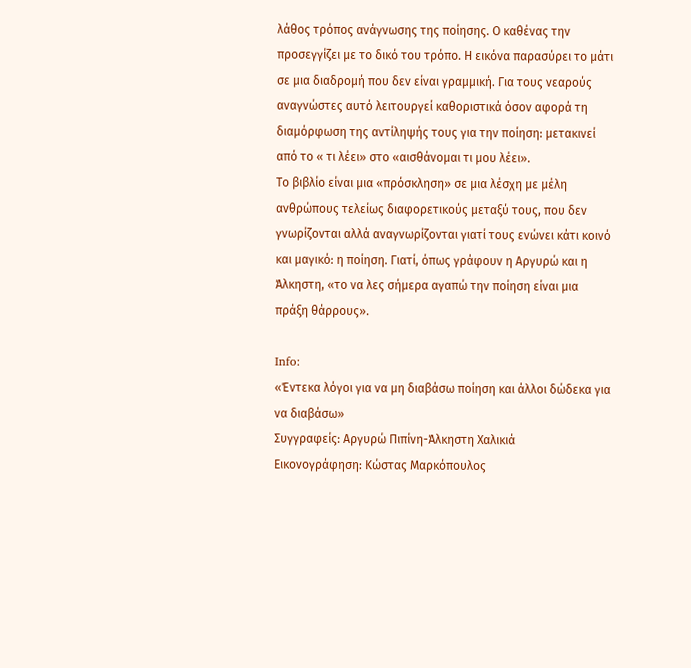λάθος τρόπος ανάγνωσης της ποίησης. Ο καθένας την προσεγγίζει με το δικό του τρόπο. Η εικόνα παρασύρει το μάτι σε μια διαδρομή που δεν είναι γραμμική. Για τους νεαρούς αναγνώστες αυτό λειτουργεί καθοριστικά όσον αφορά τη διαμόρφωση της αντίληψής τους για την ποίηση: μετακινεί από το « τι λέει» στο «αισθάνομαι τι μου λέει».
Το βιβλίο είναι μια «πρόσκληση» σε μια λέσχη με μέλη ανθρώπους τελείως διαφορετικούς μεταξύ τους, που δεν γνωρίζονται αλλά αναγνωρίζονται γιατί τους ενώνει κάτι κοινό και μαγικό: η ποίηση. Γιατί, όπως γράφουν η Αργυρώ και η Άλκηστη, «το να λες σήμερα αγαπώ την ποίηση είναι μια πράξη θάρρους».

Info:
«Έντεκα λόγοι για να μη διαβάσω ποίηση και άλλοι δώδεκα για να διαβάσω»
Συγγραφείς: Αργυρώ Πιπίνη-Άλκηστη Χαλικιά
Εικονογράφηση: Κώστας Μαρκόπουλος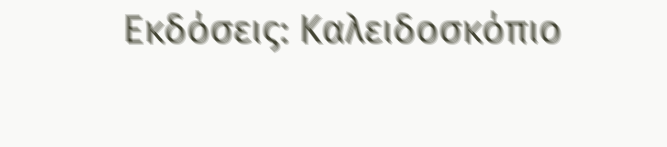Εκδόσεις: Καλειδοσκόπιο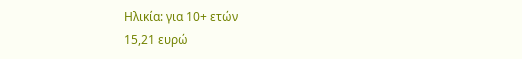Ηλικία: για 10+ ετών
15,21 ευρώ